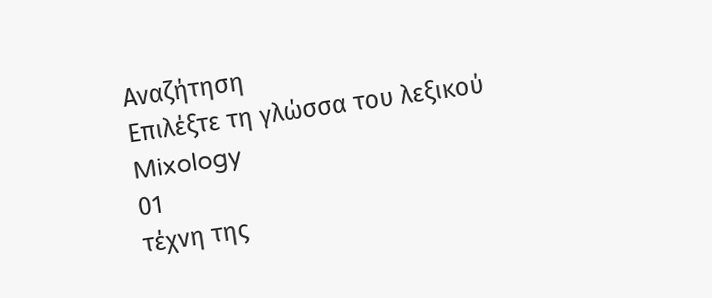Αναζήτηση
Επιλέξτε τη γλώσσα του λεξικού
Mixology
01
τέχνη της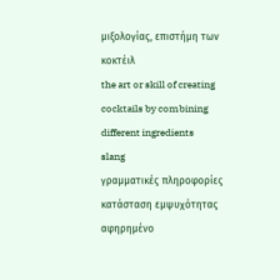μιξολογίας, επιστήμη των κοκτέιλ
the art or skill of creating cocktails by combining different ingredients
slang
γραμματικές πληροφορίες
κατάσταση εμψυχότητας
αφηρημένο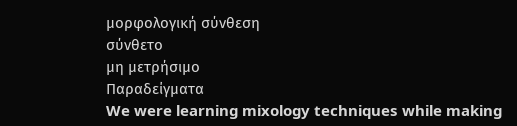μορφολογική σύνθεση
σύνθετο
μη μετρήσιμο
Παραδείγματα
We were learning mixology techniques while making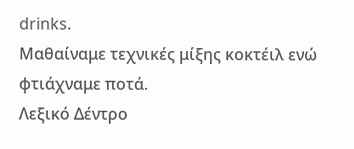drinks.
Μαθαίναμε τεχνικές μίξης κοκτέιλ ενώ φτιάχναμε ποτά.
Λεξικό Δέντρο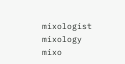mixologist
mixology
mixo